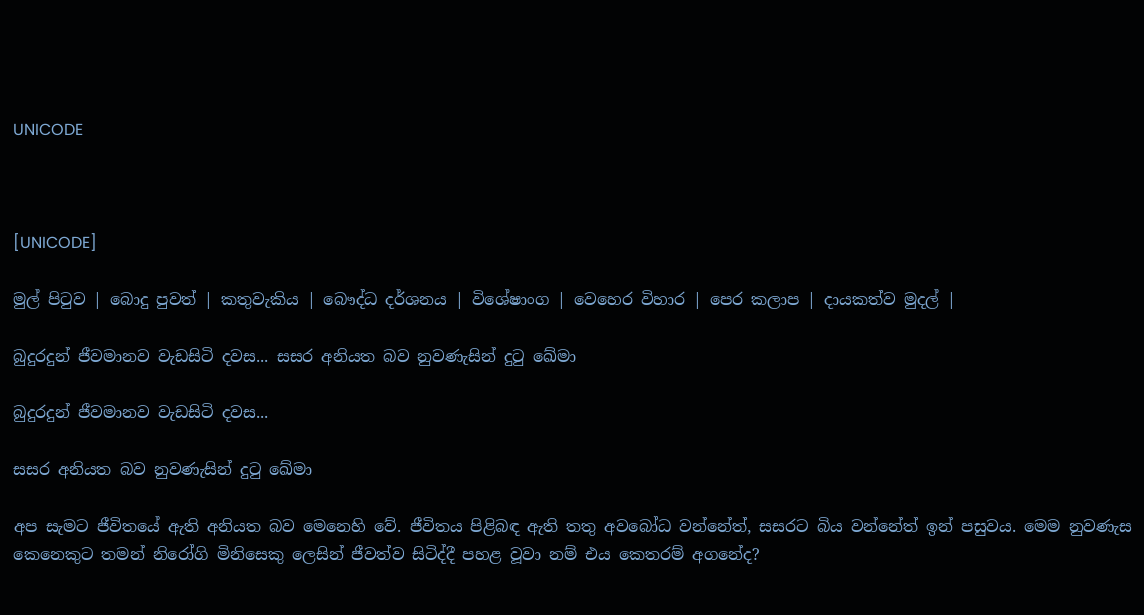UNICODE



[UNICODE]

මුල් පිටුව | බොදු පුවත් | කතුවැකිය | බෞද්ධ දර්ශනය | විශේෂාංග | වෙහෙර විහාර | පෙර කලාප | දායකත්ව මුදල් |

බුදුරදුන් ජීවමානව වැඩසිටි දවස... සසර අනියත බව නුවණැසින් දුටු ඛේමා

බුදුරදුන් ජීවමානව වැඩසිටි දවස...

සසර අනියත බව නුවණැසින් දුටු ඛේමා

අප සැමට ජීවිතයේ ඇති අනියත බව මෙනෙහි වේ. ජීවිතය පිළිබඳ ඇති තතු අවබෝධ වන්නේත්, සසරට බිය වන්නේත් ඉන් පසුවය. මෙම නුවණැස කෙනෙකුට තමන් නිරෝගි මිනිසෙකු ලෙසින් ජීවත්ව සිටිද්දී පහළ වූවා නම් එය කෙතරම් අගනේද?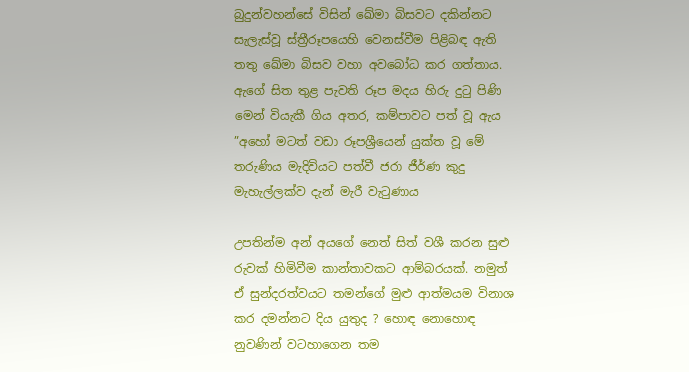බුදුන්වහන්සේ විසින් ඛේමා බිසවට දකින්නට සැලැස්වූ ස්ත්‍රීරූපයෙහි වෙනස්වීම පිළිබඳ ඇති තතු ඛේමා බිසව වහා අවබෝධ කර ගත්තාය. ඇගේ සිත තුළ පැවති රූප මදය හිරු දුටු පිණි මෙන් වියැකී ගිය අතර, කම්පාවට පත් වූ ඇය ”අහෝ මටත් වඩා රූපශ්‍රීයෙන් යුක්ත වූ මේ තරුණිය මැදිවියට පත්වී ජරා ජීර්ණ කුදු මැහැල්ලක්ව දැන් මැරී වැටුණාය

උපතින්ම අන් අයගේ නෙත් සිත් වශී කරන සුළු රුවක් හිමිවීම කාන්තාවකට ආම්බරයක්. නමුත් ඒ සුන්දරත්වයට තමන්ගේ මුළු ආත්මයම විනාශ කර දමන්නට දිය යුතුද ? හොඳ නොහොඳ නුවණින් වටහාගෙන තම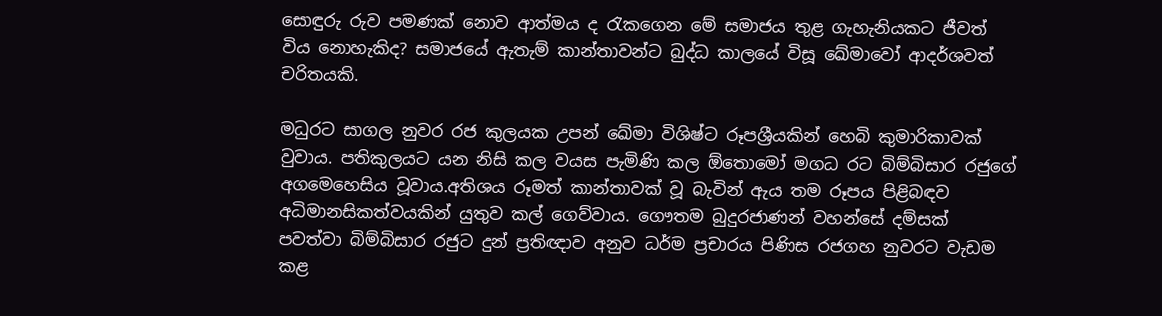සොඳුරු රුව පමණක් නොව ආත්මය ද රැකගෙන මේ සමාජය තුළ ගැහැනියකට ජීවත් විය නොහැකිද? සමාජයේ ඇතැම් කාන්තාවන්ට බුද්ධ කාලයේ විසූ ඛේමාවෝ ආදර්ශවත් චරිතයකි.

මධුරට සාගල නුවර රජ කුලයක උපන් ඛේමා විශිෂ්ට රූපශ්‍රීයකින් හෙබි කුමාරිකාවක් වුවාය. පතිකුලයට යන නිසි කල වයස පැමිණි කල ඕතොමෝ මගධ රට බිම්බිසාර රජුගේ අගමෙහෙසිය වූවාය.අතිශය රූමත් කාන්තාවක් වූ බැවින් ඇය තම රූපය පිළිබඳව අධිමානසිකත්වයකින් යුතුව කල් ගෙව්වාය. ගෞතම බුදුරජාණන් වහන්සේ දම්සක් පවත්වා බිම්බිසාර රජුට දුන් ප්‍රතිඥාව අනුව ධර්ම ප්‍රචාරය පිණිස රජගහ නුවරට වැඩම කළ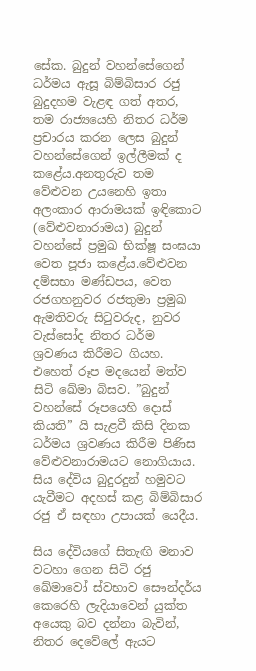සේක. බුදුන් වහන්සේගෙන් ධර්මය ඇසූ බිම්බිසාර රජු බුදුදහම වැළඳ ගත් අතර, තම රාජ්‍යයෙහි නිතර ධර්ම ප්‍රචාරය කරන ලෙස බුදුන් වහන්සේගෙන් ඉල්ලීමක් ද කළේය.අනතුරුව තම වේළුවන උයනෙහි ඉතා අලංකාර ආරාමයක් ඉඳිකොට (වේළුවනාරාමය) බුදුන් වහන්සේ ප්‍රමුඛ භික්ෂූ සංඝයා වෙත පූජා කළේය.වේළුවන දම්සභා මණ්ඩපය, වෙත රජගහනුවර රජතුමා ප්‍රමුඛ ඇමතිවරු සිටුවරුද, නුවර වැස්සෝද නිතර ධර්ම ශ්‍රවණය කිරීමට ගියහ. එහෙත් රූප මදයෙන් මත්ව සිටි ඛේමා බිසව. ”බුදුන් වහන්සේ රූපයෙහි දොස් කියති” යි සැළවී කිසි දිනක ධර්මය ශ්‍රවණය කිරීම පිණිස වේළුවනාරාමයට නොගියාය. සිය දේවිය බුදුරදුන් හමුවට යැවීමට අදහස් කළ බිම්බිසාර රජු ඒ සඳහා උපායක් යෙදීය.

සිය දේවියගේ සිතැඟි මනාව වටහා ගෙන සිටි රජු ඛේමාවෝ ස්වභාව සෞන්දර්ය කෙරෙහි ලැදියාවෙන් යුක්ත අයෙකු බව දන්නා බැවින්, නිතර දෙවේලේ ඇයට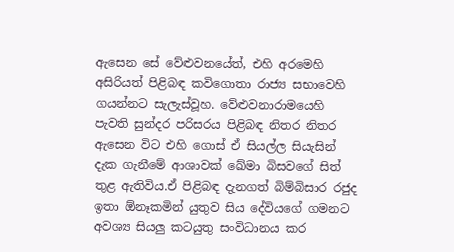ඇසෙන සේ වේළුවනයේත්, එහි අරමෙහි අසිරියත් පිළිබඳ කවිගොතා රාජ්‍ය සභාවෙහි ගයන්නට සැලැස්වූහ. වේළුවනාරාමයෙහි පැවති සුන්දර පරිසරය පිළිබඳ නිතර නිතර ඇසෙන විට එහි ගොස් ඒ සියල්ල සියැසින් දැක ගැනීමේ ආශාවක් ඛේමා බිසවගේ සිත් තුළ ඇතිවිය.ඒ පිළිබඳ දැනගත් බිම්බිසාර රජුද ඉතා ඕනෑකමින් යුතුව සිය දේවියගේ ගමනට අවශ්‍ය සියලු කටයුතු සංවිධානය කර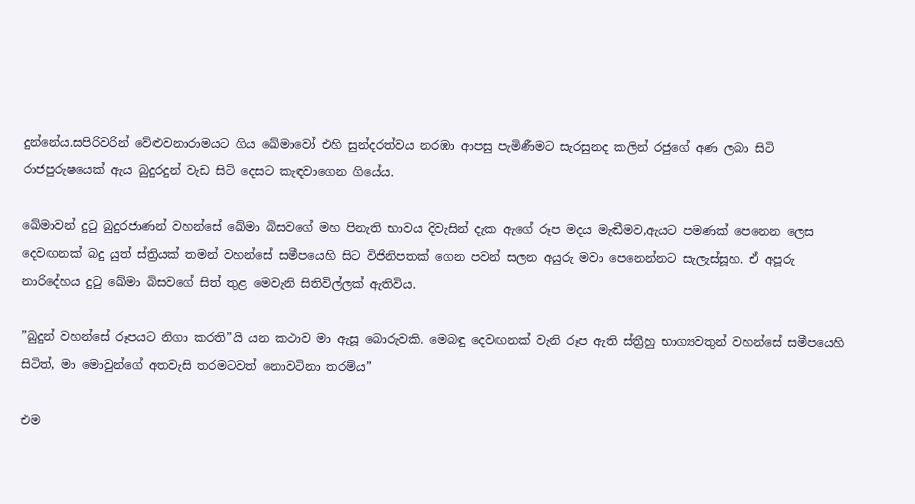දුන්නේය.සපිරිවරින් වේළුවනාරාමයට ගිය ඛේමාවෝ එහි සුන්දරත්වය නරඹා ආපසු පැමිණීමට සැරසුනද කලින් රජුගේ අණ ලබා සිටි රාජපුරුෂයෙක් ඇය බුදුරදුන් වැඩ සිටි දෙසට කැඳවාගෙන ගියේය.

ඛේමාවන් දුටු බුදුරජාණන් වහන්සේ ඛේමා බිසවගේ මහ පිනැති භාවය දිවැසින් දැක ඇගේ රූප මදය මැඬීමව,ඇයට පමණක් පෙනෙන ලෙස දෙවඟනක් බදු යුත් ස්ත්‍රියක් තමන් වහන්සේ සමීපයෙහි සිට විජිනිපතක් ගෙන පවන් සලන අයුරු මවා පෙනෙන්නට සැලැස්සූහ. ඒ අපූරු නාරිදේහය දුටු ඛේමා බිසවගේ සිත් තුළ මෙවැනි සිතිවිල්ලක් ඇතිවිය.

”බුදුන් වහන්සේ රූපයට නිගා කරති”යි යන කථාව මා ඇසූ බොරුවකි. මෙබඳු දෙවඟනක් වැනි රූප ඇති ස්ත්‍රීහු භාග්‍යවතුන් වහන්සේ සමීපයෙහි සිටිත්, මා මොවුන්ගේ අතවැසි තරමටවත් නොවටිනා තරම්ය”

එම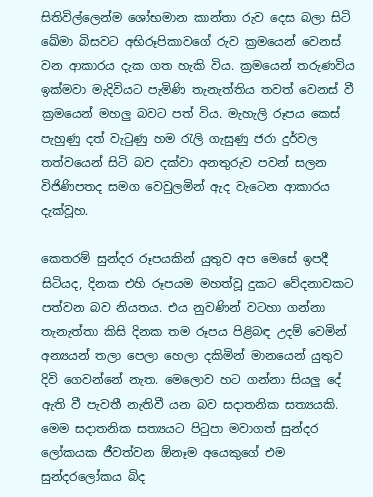සිතිවිල්ලෙන්ම ශෝභමාන කාන්තා රුව දෙස බලා සිටි ඛේමා බිසවට අභිරූපිකාවගේ රුව ක්‍රමයෙන් වෙනස් වන ආකාරය දැක ගත හැකි විය. ක්‍රමයෙන් තරුණවිය ඉක්මවා මැදිවියට පැමිණි තැනැත්තිය තවත් වෙනස් වී ක්‍රමයෙන් මහලු බවට පත් විය. මැහැලි රූපය කෙස් පැහුණු දත් වැටුණු හම රැලි ගැසුණු ජරා දුර්වල තත්වයෙන් සිටි බව දක්වා අනතුරුව පවන් සලන විජිණිපතද සමග වෙවුලමින් ඇද වැටෙන ආකාරය දැක්වූහ.

කෙතරම් සුන්දර රූපයකින් යුතුව අප මෙසේ ඉපදී සිටියද, දිනක එහි රූපයම මහත්වූ දුකට වේදනාවකට පත්වන බව නියතය. එය නුවණින් වටහා ගන්නා තැනැත්තා කිසි දිනක තම රූපය පිළිබඳ උදම් වෙමින් අන්‍යයන් තලා පෙලා හෙලා දකිමින් මානයෙන් යුතුව දිවි ගෙවන්නේ නැත. මෙලොව හට ගන්නා සියලු දේ ඇති වී පැවතී නැතිවී යන බව සදාතනික සත්‍යයකි. මෙම සදාතනික සත්‍යයට පිටුපා මවාගත් සුන්දර ලෝකයක ජීවත්වන ඕනෑම අයෙකුගේ එම සුන්දරලෝකය බිද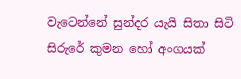වැටෙන්නේ සුන්දර යැයි සිතා සිටි සිරුරේ කුමන හෝ අංගයක්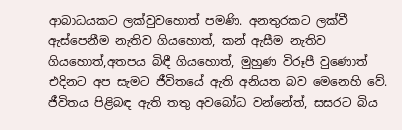ආබාධයකට ලක්වුවහොත් පමණි. අනතුරකට ලක්වී ඇස්පෙනීම නැතිව ගියහොත්, කන් ඇසීම නැතිව ගියහොත්,අතපය බිඳී ගියහොත්, මුහුණ විරූපී වුණොත් එදිනට අප සැමට ජීවිතයේ ඇති අනියත බව මෙනෙහි වේ. ජීවිතය පිළිබඳ ඇති තතු අවබෝධ වන්නේත්, සසරට බිය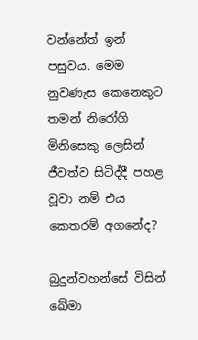වන්නේත් ඉන් පසුවය. මෙම නුවණැස කෙනෙකුට තමන් නිරෝගි මිනිසෙකු ලෙසින් ජීවත්ව සිටිද්දී පහළ වූවා නම් එය කෙතරම් අගනේද?

බුදුන්වහන්සේ විසින් ඛේමා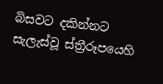බිසවට දකින්නට සැලැස්වූ ස්ත්‍රීරූපයෙහි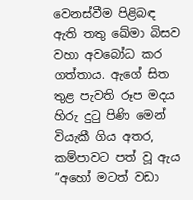වෙනස්වීම පිළිබඳ ඇති තතු ඛේමා බිසව වහා අවබෝධ කර ගත්තාය. ඇගේ සිත තුළ පැවති රූප මදය හිරු දුටු පිණි මෙන් වියැකී ගිය අතර, කම්පාවට පත් වූ ඇය ”අහෝ මටත් වඩා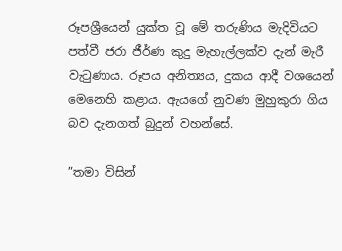රූපශ්‍රීයෙන් යුක්ත වූ මේ තරුණිය මැදිවියට පත්වී ජරා ජීර්ණ කුදු මැහැල්ලක්ව දැන් මැරී වැටුණාය. රූපය අනිත්‍යය, දුකය ආදී වශයෙන් මෙනෙහි කළාය. ඇයගේ නුවණ මුහුකුරා ගිය බව දැනගත් බුදුන් වහන්සේ.

”තමා විසින්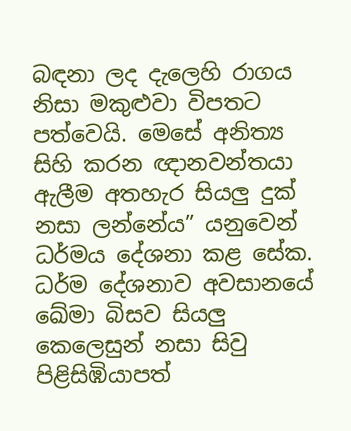බඳනා ලද දැලෙහි රාගය නිසා මකුළුවා විපතට පත්වෙයි. මෙසේ අනිත්‍ය සිහි කරන ඥානවන්තයා ඇලීම අතහැර සියලු දුක් නසා ලන්නේය” යනුවෙන් ධර්මය දේශනා කළ සේක. ධර්ම දේශනාව අවසානයේ ඛේමා බිසව සියලු කෙලෙසුන් නසා සිවු පිළිසිඹියාපත්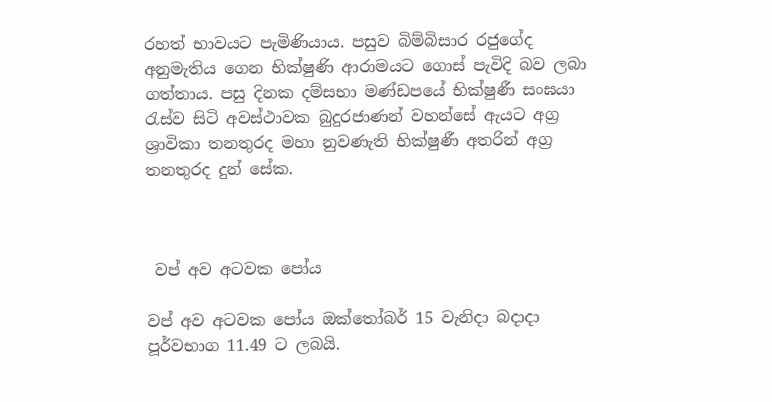රහත් භාවයට පැමිණියාය. පසුව බිම්බිසාර රජුගේද අනුමැතිය ගෙන භික්ෂුණි ආරාමයට ගොස් පැවිදි බව ලබා ගත්තාය. පසු දිනක දම්සභා මණ්ඩපයේ භික්ෂුණී සංඝයා රැස්ව සිටි අවස්ථාවක බුදුරජාණන් වහන්සේ ඇයට අග්‍ර ශ්‍රාවිකා තනතුරද මහා නුවණැති භික්ෂුණී අතරින් අග්‍ර තනතුරද දුන් සේක.



 වප් අව අටවක පෝය

වප් අව අටවක පෝය ඔක්තෝබර් 15 වැනිදා බදාදා පූර්වභාග 11.49 ට ලබයි.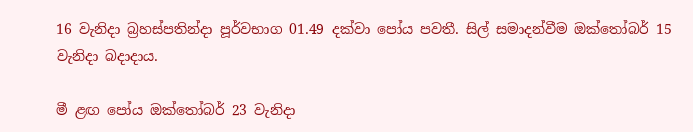16 වැනිදා බ්‍රහස්පතින්දා පූර්වභාග 01.49 දක්වා පෝය පවතී. සිල් සමාදන්වීම ඔක්තෝබර් 15 වැනිදා බදාදාය.

මී ළඟ පෝය ඔක්තෝබර් 23 වැනිදා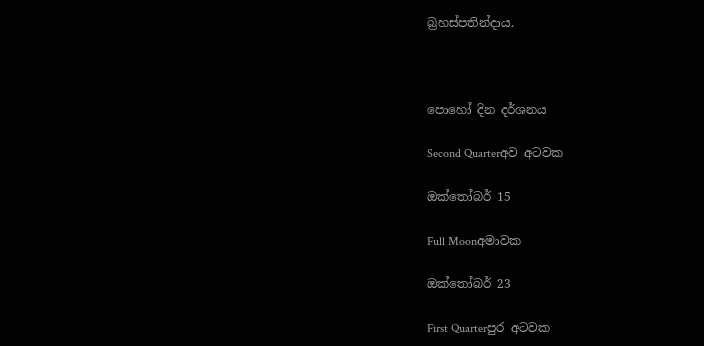බ්‍රහස්පතින්දාය.



පොහෝ දින දර්ශනය

Second Quarterඅව අටවක

ඔක්තෝබර් 15

Full Moonඅමාවක

ඔක්තෝබර් 23

First Quarterපුර අටවක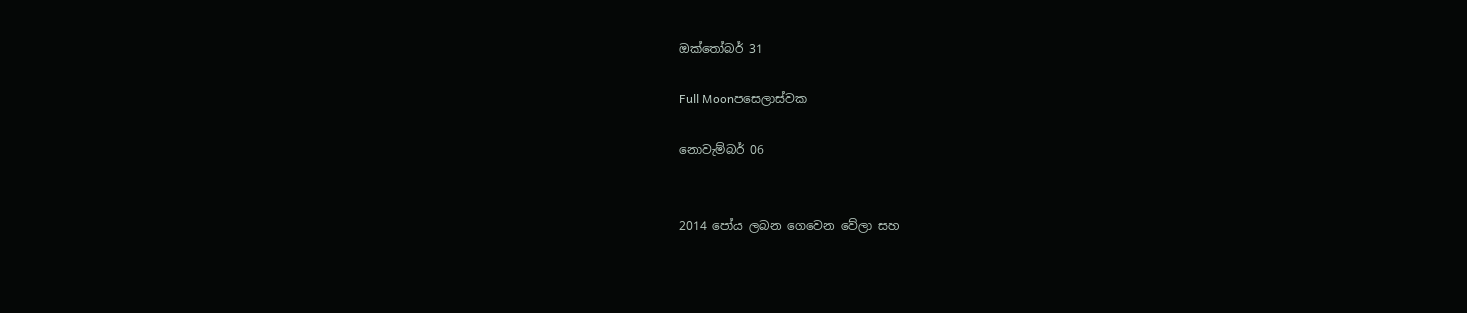ඔක්තෝබර් 31

Full Moonපසෙලාස්වක

නොවැම්බර් 06


2014 පෝය ලබන ගෙවෙන වේලා සහ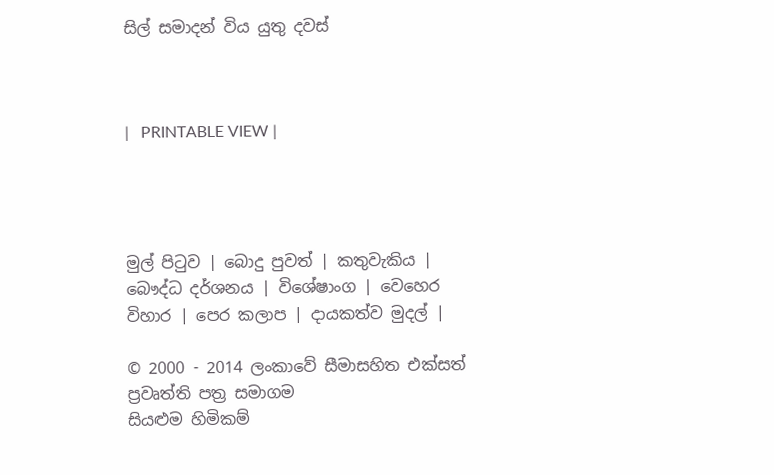සිල් සමාදන් විය යුතු දවස්



|   PRINTABLE VIEW |




මුල් පිටුව | බොදු පුවත් | කතුවැකිය | බෞද්ධ දර්ශනය | විශේෂාංග | වෙහෙර විහාර | පෙර කලාප | දායකත්ව මුදල් |

© 2000 - 2014 ලංකාවේ සීමාසහිත එක්සත් ප්‍රවෘත්ති පත්‍ර සමාගම
සියළුම හිමිකම්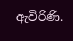ඇවිරිණි.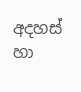අදහස් හා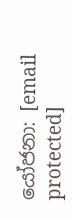යෝජනා: [email protected]